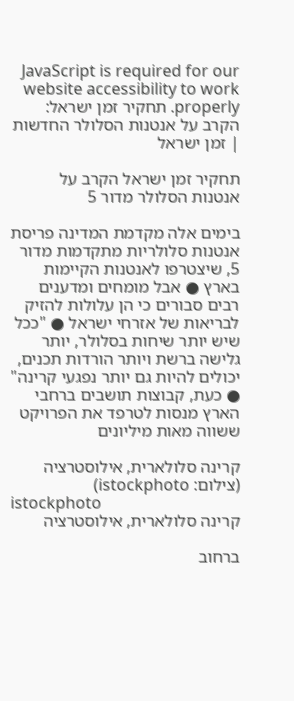JavaScript is required for our website accessibility to work properly. תחקיר זמן ישראל: הקרב על אנטנות הסלולר החדשות | זמן ישראל

תחקיר זמן ישראל הקרב על אנטנות הסלולר מדור 5

בימים אלה מקדמת המדינה פריסת אנטנות סלולריות מתקדמות מדור 5, שיצטרפו לאנטנות הקיימות בארץ ● אבל מומחים ומדענים רבים סבורים כי הן עלולות להזיק לבריאות של אזרחי ישראל ● "ככל שיש יותר שיחות בסלולר, יותר גלישה ברשת ויותר הורדות תכנים, יכולים להיות גם יותר נפגעי קרינה" ● כעת, קבוצות תושבים ברחבי הארץ מנסות לטרפד את הפרויקט ששווה מאות מיליונים

קרינה סלולארית, אילוסטרציה (צילום: istockphoto)
istockphoto
קרינה סלולארית, אילוסטרציה

ברחוב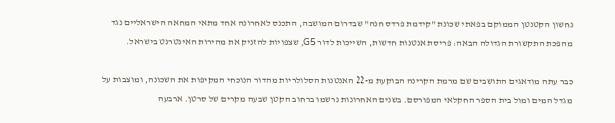נחשון הקטנטן הממוקם בפאתי שכונת "קידמת פרדס חנה" שבדרום המושבה, התכנס לאחרונה אחד מתאי המחאה הישראליים נגד מהפכת התקשורת הגדולה הבאה: פריסת אנטנות חדשות, השייכות לדור G5, שצפויות להזניק את מהירות האינטרנט בישראל.

כבר עתה מודאגים התושבים שם מרמת הקרינה הבוקעת מ-22 האנטנות הסלולריות מהדור הנוכחי המקיפות את השכונה, ומוצבות על מגדל המים ומול בית הספר החקלאי המפורסם. בשנים האחרונות נרשמו ברחוב הקטן שבעה מקרים של סרטן. ארבעה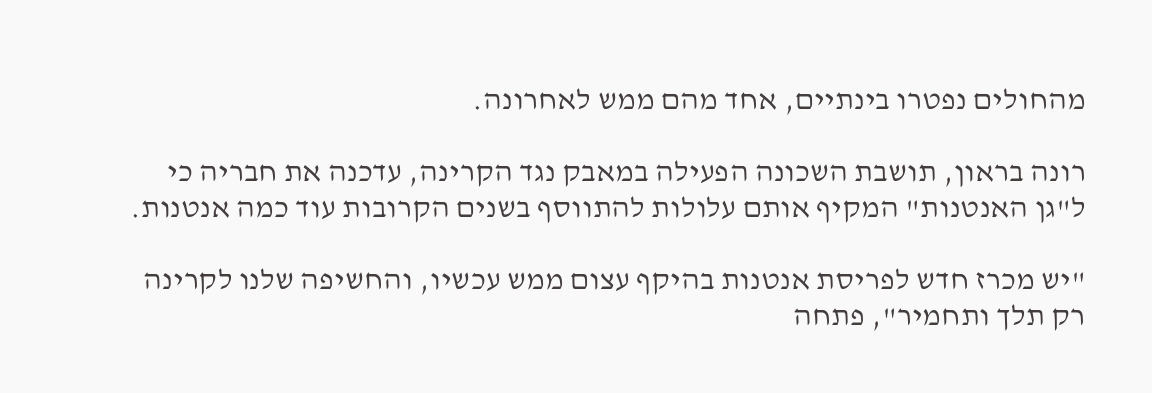מהחולים נפטרו בינתיים, אחד מהם ממש לאחרונה.

רונה בראון, תושבת השכונה הפעילה במאבק נגד הקרינה, עדכנה את חבריה כי ל"גן האנטנות" המקיף אותם עלולות להתווסף בשנים הקרובות עוד כמה אנטנות.

"יש מכרז חדש לפריסת אנטנות בהיקף עצום ממש עכשיו, והחשיפה שלנו לקרינה רק תלך ותחמיר", פתחה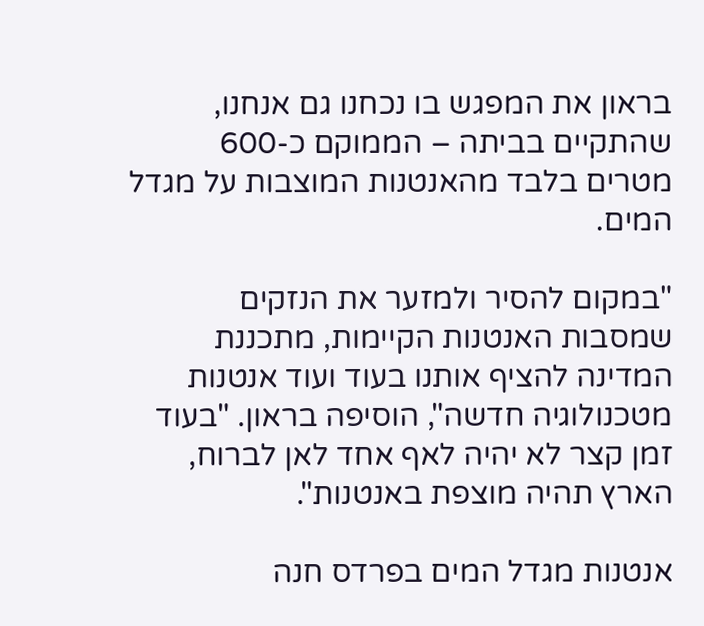בראון את המפגש בו נכחנו גם אנחנו, שהתקיים בביתה – הממוקם כ-600 מטרים בלבד מהאנטנות המוצבות על מגדל המים.

"במקום להסיר ולמזער את הנזקים שמסבות האנטנות הקיימות, מתכננת המדינה להציף אותנו בעוד ועוד אנטנות מטכנולוגיה חדשה", הוסיפה בראון. "בעוד זמן קצר לא יהיה לאף אחד לאן לברוח, הארץ תהיה מוצפת באנטנות".

אנטנות מגדל המים בפרדס חנה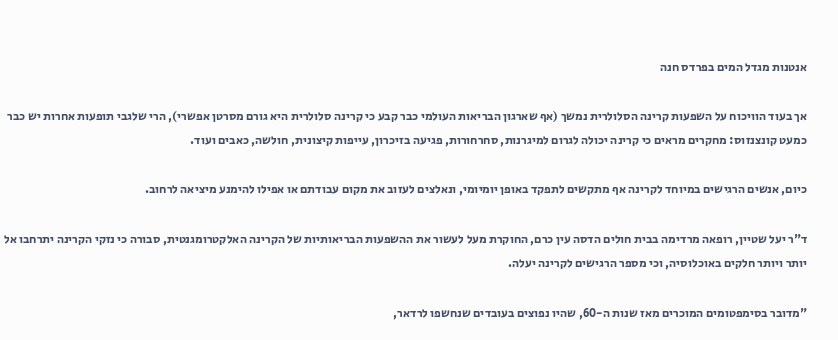אנטנות מגדל המים בפרדס חנה

אך בעוד הוויכוח על השפעות קרינה הסלולרית נמשך (אף שארגון הבריאות העולמי כבר קבע כי קרינה סלולרית היא גורם מסרטן אפשרי), הרי שלגבי תופעות אחרות יש כבר כמעט קונצנזוס: מחקרים מראים כי קרינה יכולה לגרום למיגרנות, סחרחורות, פגיעה בזיכרון, עייפות קיצונית, חולשה, כאבים ועוד.

כיום, אנשים הרגישים במיוחד לקרינה אף מתקשים לתפקד באופן יומיומי, ונאלצים לעזוב את מקום עבודתם או אפילו להימנע מיציאה לרחוב.

ד"ר יעל שטיין, רופאה מרדימה בבית חולים הדסה עין כרם, החוקרת מעל לעשור את ההשפעות הבריאותיות של הקרינה האלקטרומגנטית, סבורה כי נזקי הקרינה יתרחבו אל יותר ויותר חלקים באוכלוסיה, וכי מספר הרגישים לקרינה יעלה.

"מדובר בסימפטומים המוכרים מאז שנות ה-60, שהיו נפוצים בעובדים שנחשפו לרדאר,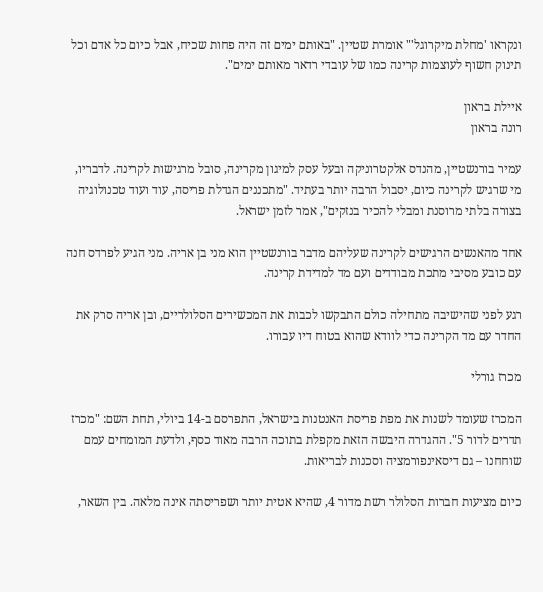ונקראו 'מחלת מיקרוגל'" אומרת שטיין. "באותם ימים זה היה פחות שכיח, אבל כיום כל אדם וכל תינוק חשוף לעוצמות קרינה כמו של עובדי רדאר מאותם ימים".

איילת בראון
רונה בראון

עמיר בורנשטיין, מהנדס אלקטרוניקה ובעל עסק למיגון מקרינה, סובל מרגישות לקרינה. לדבריו, מי שרגיש לקרינה כיום, יסבול הרבה יותר בעתיד. "מתכננים הגדלת פריסה, עוד ועוד טכנולוגיה בצורה בלתי מרוסנת ומבלי להכיר בנזקים", אמר לזמן ישראל.

אחד מהאנשים הרגישים לקרינה שעליהם מדבר בורנשטיין הוא מני בן אריה. מני הגיע לפרדס חנה עם כובע מסיבי מתכת מבודדים ועם מד למדידת קרינה.

רגע לפני שהישיבה מתחילה כולם התבקשו לכבות את המכשירים הסלולריים, ובן אריה סרק את החדר עם מד הקרינה כדי לוודא שהוא בטוח דיו עבורו.

מכרז גורלי

המכרז שעומד לשנות את מפת פריסת האנטנות בישראל, התפרסם ב-14 ביולי, תחת השם: "מכרז תדרים לדור 5". ההגדרה היבשה הזאת מקפלת בתוכה הרבה מאוד כסף, ולדעת המומחים עמם שוחחנו – גם דיסאינפורמציה וסכנות לבריאות.

כיום מציעות חברות הסלולר רשת מדור 4, שהיא אטית יותר ושפריסתה אינה מלאה. בין השאר,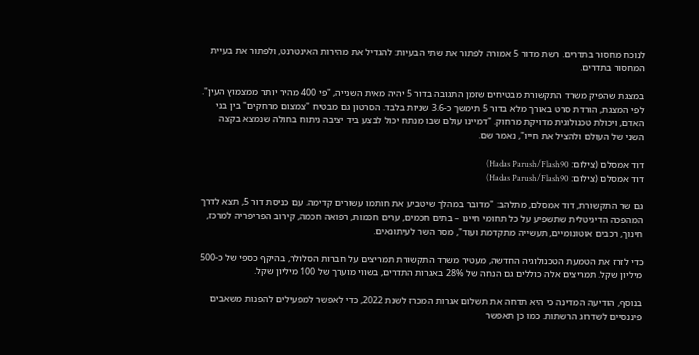לנוכח מחסור בתדרים. רשת מדור 5 אמורה לפתור את שתי הבעיות: להגדיל את מהירות האינטרנט, ולפתור את בעיית המחסור בתדרים.

במצגת שהפיק משרד התקשורת מבטיחים שזמן התגובה בדור 5 יהיה מאית השנייה, "פי 400 מהיר יותר ממצמוץ העין". לפי המצגת, הורדת סרט באורך מלא בדור 5 תימשך כ-3.6 שניות בלבד. הסרטון גם מבטיח "צמצום מרחקים" בין בני האדם, ויכולת טכנולוגית מדויקת מרחוק. "דמיינו עולם שבו מנתח יכול לבצע ביד יציבה ניתוח בחולה שנמצא בקצה השני של העולם ולהציל את חייו", נאמר שם.

דוד אמסלם (צילום: Hadas Parush/Flash90)
דוד אמסלם (צילום: Hadas Parush/Flash90)

גם שר התקשורת, דוד אמסלם, מתלהב: "מדובר במהלך שיטביע את חותמו עשורים קדימה. עם כניסת דור 5, תצא לדרך המהפכה הדיגיטלית שתשפיע על כל תחומי חיינו – בתים חכמים, ערים חכמות, רפואה חכמה, קירוב הפריפריה למרכז, חינוך, רכבים אוטונומיים, תעשייה מתקדמת ועוד", מסר השר לעיתונאים.

כדי לזרז את הטמעת הטכנולוגיה החדשה, מעטיר משרד התקשורת תמריצים על חברות הסלולר, בהיקף כספי של כ-500 מיליון שקל. תמריצים אלה כוללים גם הנחה של 28% באגרות התדרים, בשווי מוערך של 100 מיליון שקל.

בנוסף, הודיעה המדינה כי היא תדחה את תשלום אגרות המכרז לשנת 2022, כדי לאפשר למפעילים להפנות משאבים פיננסיים לשדרוג הרשתות. כמו כן תאפשר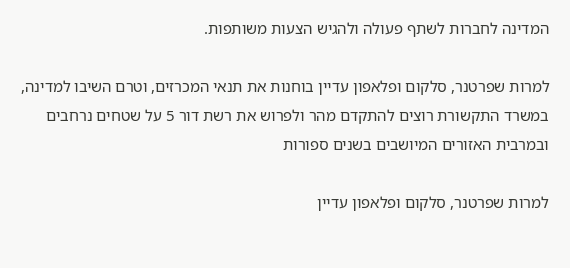המדינה לחברות לשתף פעולה ולהגיש הצעות משותפות.

למרות שפרטנר, סלקום ופלאפון עדיין בוחנות את תנאי המכרזים, וטרם השיבו למדינה, במשרד התקשורת רוצים להתקדם מהר ולפרוש את רשת דור 5 על שטחים נרחבים ובמרבית האזורים המיושבים בשנים ספורות

למרות שפרטנר, סלקום ופלאפון עדיין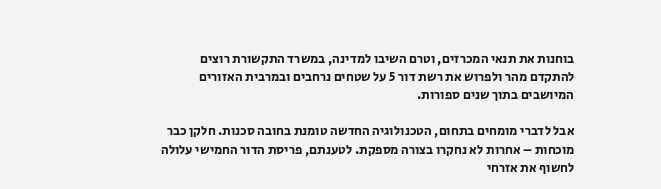בוחנות את תנאי המכרזים, וטרם השיבו למדינה, במשרד התקשורת רוצים להתקדם מהר ולפרוש את רשת דור 5 על שטחים נרחבים ובמרבית האזורים המיושבים בתוך שנים ספורות.

אבל לדברי מומחים בתחום, הטכנולוגיה החדשה טומנת בחובה סכנות. חלקן כבר מוכחות – אחרות לא נחקרו בצורה מספקת. לטענתם, פריסת הדור החמישי עלולה לחשוף את אזרחי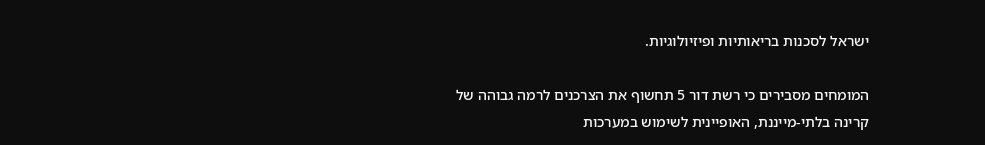ישראל לסכנות בריאותיות ופיזיולוגיות.

המומחים מסבירים כי רשת דור 5 תחשוף את הצרכנים לרמה גבוהה של קרינה בלתי-מייננת, האופיינית לשימוש במערכות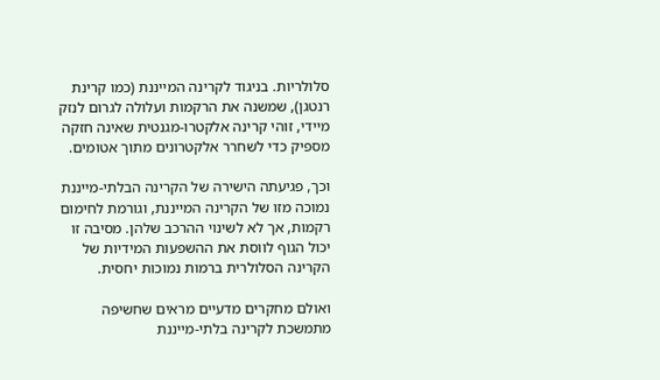סלולריות. בניגוד לקרינה המייננת (כמו קרינת רנטגן), שמשנה את הרקמות ועלולה לגרום לנזק מיידי, זוהי קרינה אלקטרו-מגנטית שאינה חזקה מספיק כדי לשחרר אלקטרונים מתוך אטומים.

וכך, פגיעתה הישירה של הקרינה הבלתי-מייננת נמוכה מזו של הקרינה המייננת, וגורמת לחימום רקמות, אך לא לשינוי ההרכב שלהן. מסיבה זו יכול הגוף לווסת את ההשפעות המידיות של הקרינה הסלולרית ברמות נמוכות יחסית.

ואולם מחקרים מדעיים מראים שחשיפה מתמשכת לקרינה בלתי-מייננת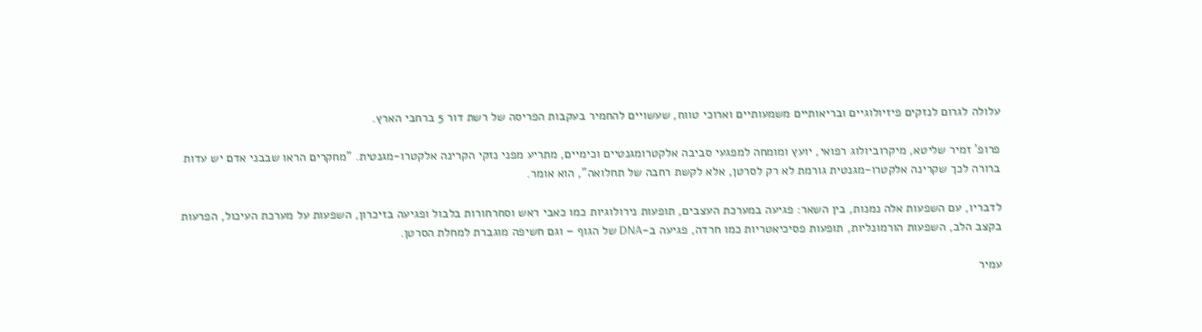עלולה לגרום לנזקים פיזיולוגיים ובריאותיים משמעותיים וארוכי טווח, שעשויים להחמיר בעקבות הפריסה של רשת דור 5 ברחבי הארץ.

פרופ' זמיר שליטא, מיקרוביולוג רפואי, יועץ ומומחה למפגעי סביבה אלקטרומגנטיים וכימיים, מתריע מפני נזקי הקרינה אלקטרו-מגנטית. "מחקרים הראו שבבני אדם יש עדות ברורה לכך שקרינה אלקטרו-מגנטית גורמת לא רק לסרטן, אלא לקשת רחבה של תחלואה", הוא אומר.

לדבריו, עם השפעות אלה נמנות, בין השאר: פגיעה במערכת העצבים, תופעות נירולוגיות כמו כאבי ראש וסחרחורות בלבול ופגיעה בזיכרון, השפעות על מערכת העיכול, הפרעות בקצב הלב, השפעות הורמונליות, תופעות פסיכיאטריות כמו חרדה, פגיעה ב-DNA של הגוף – וגם חשיפה מוגברת למחלת הסרטן.

עמיר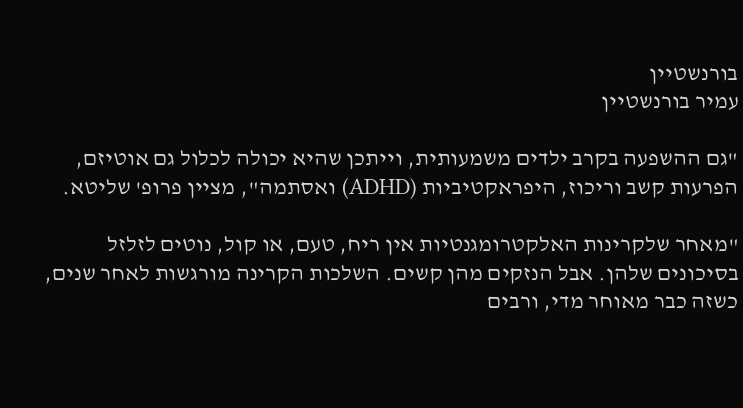בורנשטיין
עמיר בורנשטיין

"גם ההשפעה בקרב ילדים משמעותית, וייתכן שהיא יכולה לכלול גם אוטיזם, הפרעות קשב וריכוז, היפראקטיביות (ADHD) ואסתמה", מציין פרופ' שליטא.

"מאחר שלקרינות האלקטרומגנטיות אין ריח, טעם, או קול, נוטים לזלזל בסיכונים שלהן. אבל הנזקים מהן קשים. השלכות הקרינה מורגשות לאחר שנים, כשזה כבר מאוחר מדי, ורבים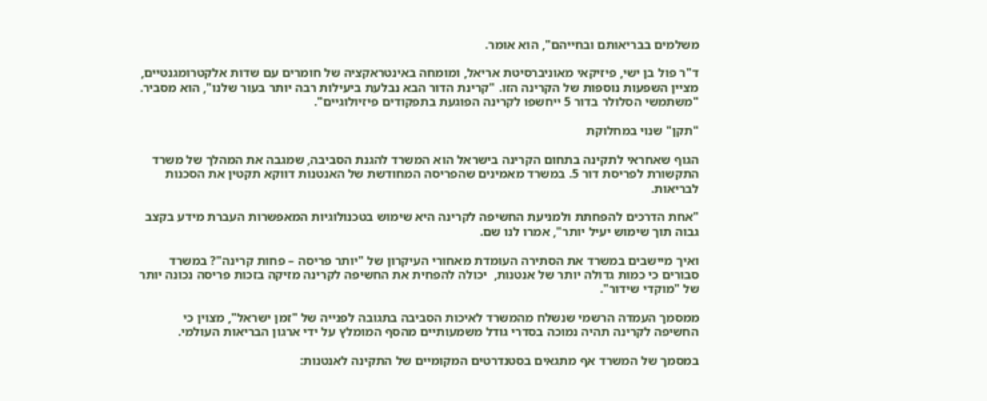משלמים בבריאותם ובחייהם", הוא אומר.

ד"ר פול בן ישי, פיזיקאי מאוניברסיטת אריאל, ומומחה באינטראקציה של חומרים עם שדות אלקטרומגנטיים, מציין השפעות נוספות של הקרינה הזו. "קרינת הדור הבא נבלעת ביעילות רבה יותר בעור שלנו", הוא מסביר. "משתמשי הסלולר בדור 5 ייחשפו לקרינה הפוגעת בתפקודים פיזיולוגיים".

"תקן" שנוי במחלוקת

הגוף שאחראי לתקינה בתחום הקרינה בישראל הוא המשרד להגנת הסביבה, שמגבה את המהלך של משרד התקשורת לפריסת דור 5. במשרד מאמינים שהפריסה המחודשת של האנטנות דווקא תקטין את הסכנות לבריאות.

"אחת הדרכים להפחתת ולמניעת החשיפה לקרינה היא שימוש בטכנולוגיות המאפשרות העברת מידע בקצב גבוה תוך שימוש יעיל יותר", אמרו לנו שם.

ואיך מיישבים במשרד את הסתירה העומדת מאחורי העיקרון של "יותר פריסה – פחות קרינה"? במשרד סבורים כי כמות גדולה יותר של אנטנות,  יכולה להפחית את החשיפה לקרינה מזיקה בזכות פריסה נכונה יותר של "מוקדי שידור".

ממסמך העמדה הרשמי שנשלח מהמשרד לאיכות הסביבה בתגובה לפנייה של "זמן ישראל", מצוין כי החשיפה לקרינה תהיה נמוכה בסדרי גודל משמעותיים מהסף המומלץ על ידי ארגון הבריאות העולמי.

במסמך של המשרד אף מתגאים בסטנדרטים המקומיים של התקינה לאנטנות: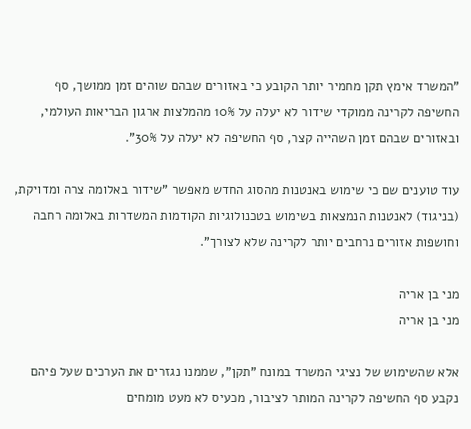"המשרד אימץ תקן מחמיר יותר הקובע כי באזורים שבהם שוהים זמן ממושך, סף החשיפה לקרינה ממוקדי שידור לא יעלה על 10% מהמלצות ארגון הבריאות העולמי, ובאזורים שבהם זמן השהייה קצר, סף החשיפה לא יעלה על 30%".

עוד טוענים שם כי שימוש באנטנות מהסוג החדש מאפשר "שידור באלומה צרה ומדויקת, (בניגוד) לאנטנות הנמצאות בשימוש בטכנולוגיות הקודמות המשדרות באלומה רחבה וחושפות אזורים נרחבים יותר לקרינה שלא לצורך".

מני בן אריה
מני בן אריה

אלא שהשימוש של נציגי המשרד במונח "תקן", שממנו נגזרים את הערכים שעל פיהם נקבע סף החשיפה לקרינה המותר לציבור, מכעיס לא מעט מומחים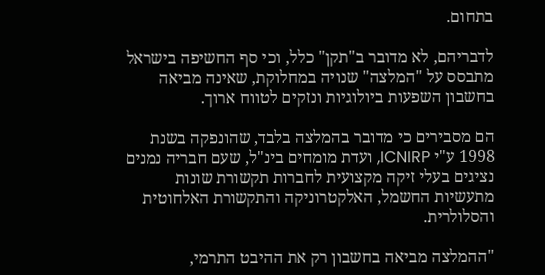בתחום.

לדבריהם, לא מדובר ב"תקן" כלל, וכי סף החשיפה בישראל מתבסס על "המלצה" שנויה במחלוקת, שאינה מביאה בחשבון השפעות ביולוגיות ונזקים לטווח ארוך.

הם מסבירים כי מדובר בהמלצה בלבד, שהונפקה בשנת 1998 ע"י ICNIRP, ועדת מומחים בינ"ל, שעם חבריה נמנים נציגים בעלי זיקה מקצועית לחברות תקשורת שונות מתעשיות החשמל, האלקטרוניקה והתקשורת האלחוטית והסלולרית.

"ההמלצה מביאה בחשבון רק את ההיבט התרמי,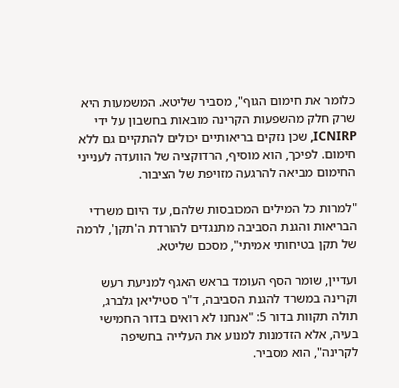כלומר את חימום הגוף", מסביר שליטא. המשמעות היא שרק חלק מהשפעות הקרינה מובאות בחשבון על ידי ICNIRP, שכן נזקים בריאותיים יכולים להתקיים גם ללא חימום. לפיכך, הוא מוסיף, הרדוקציה של הוועדה לענייני החימום מביאה להרגעה מזויפת של הציבור.

"למרות כל המילים המכובסות שלהם, עד היום משרדי הבריאות והגנת הסביבה מתנגדים להורדת ה'תקן', לרמה של תקן בטיחותי אמיתי", מסכם שליטא.

ועדיין, שומר הסף העומד בראש האגף למניעת רעש וקרינה במשרד להגנת הסביבה, ד"ר סטיליאן גלברג, תולה תקוות בדור 5: "אנחנו לא רואים בדור החמישי בעיה, אלא הזדמנות למנוע את העלייה בחשיפה לקרינה", הוא מסביר.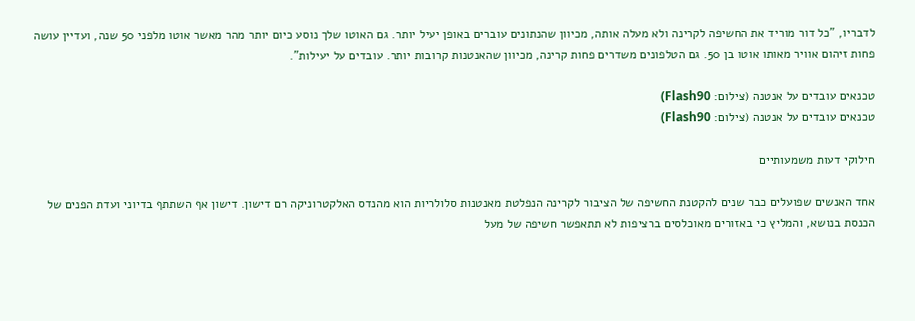לדבריו, "כל דור מוריד את החשיפה לקרינה ולא מעלה אותה, מכיוון שהנתונים עוברים באופן יעיל יותר. גם האוטו שלך נוסע כיום יותר מהר מאשר אוטו מלפני 50 שנה, ועדיין עושה פחות זיהום אוויר מאותו אוטו בן 50. גם הטלפונים משדרים פחות קרינה, מכיוון שהאנטנות קרובות יותר. עובדים על יעילות".

טכנאים עובדים על אנטנה (צילום: Flash90)
טכנאים עובדים על אנטנה (צילום: Flash90)

חילוקי דעות משמעותיים

אחד האנשים שפועלים כבר שנים להקטנת החשיפה של הציבור לקרינה הנפלטת מאנטנות סלולריות הוא מהנדס האלקטרוניקה רם דישון. דישון אף השתתף בדיוני ועדת הפנים של הכנסת בנושא, והמליץ כי באזורים מאוכלסים ברציפות לא תתאפשר חשיפה של מעל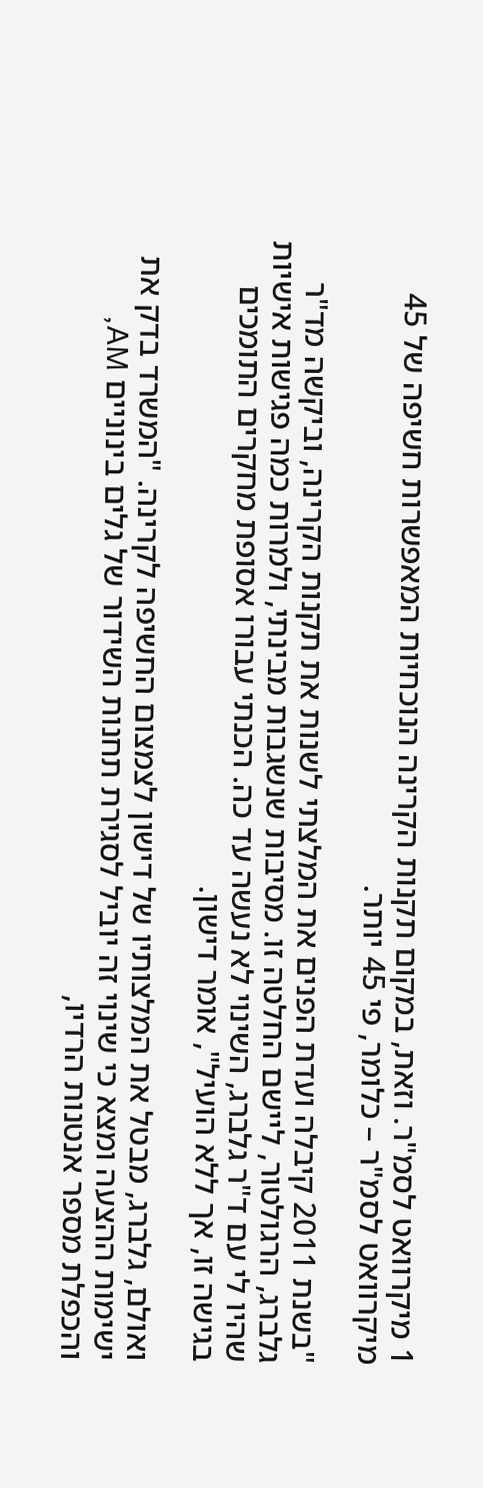1 מיקרוואט לסמ"ר. וזאת, במקום תקנות הקרינה הנוכחיות המאפשרות חשיפה של 45 מיקרוואט לסמ"ר – כלומר, פי 45 יותר.

"בשנת 2011 קיבלה ועדת הפנים את המלצתי לשנות את תקנות הקרינה, וביקשה מד"ר גלברג, הרגולטור, ליישם החלטה זו. מסיבות שנשגבות מבינתי, ולמרות כמה פגישות אישיות שהיו לי עם ד"ר גלברג, השינוי לא נעשה עד כה. הכנתי עבורו אסופת מחקרים התומכים בגישה זו, אך ללא הועיל", אומר דישון.

ואולם, גלברג, מבטל את המלצותיו של דישון לצמצום החשיפה לקרינה. "המשרד בדק את ישימות ההצעה ומצא כי שינוי זה יוביל לסגירת תחנות השידור של גלים בינוניים AM, והכפלת מספר אנטנות הרדיו,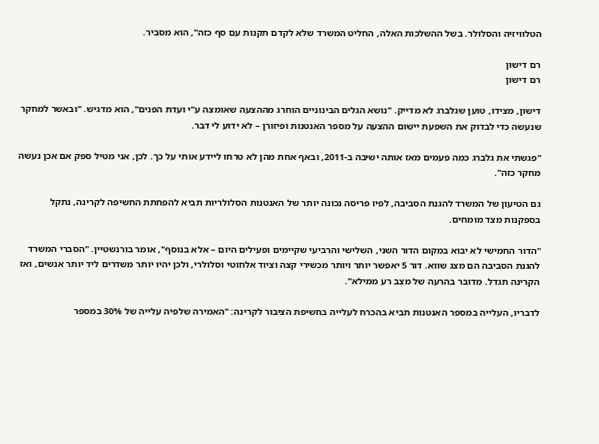הטלוויזיה והסלולר. בשל ההשלכות האלה, החליט המשרד שלא לקדם תקנות עם סף כזה", הוא מסביר.

רם דישון
רם דישון

דישון, מצידו, טוען שגלברג לא מדייק. "נושא הגלים הבינוניים הוחרג מההצעה שאומצה ע"י ועדת הפנים", הוא מדגיש. "ובאשר למחקר שנעשה כדי לבדוק את השפעת יישום ההצעה על מספר האנטנות ופיזורן – לא ידוע לי דבר.

"פגשתי את גלברג כמה פעמים מאז אותה ישיבה ב-2011, ובאף אחת מהן לא טרחו ליידע אותי על כך. לכן, אני מטיל ספק אם אכן נעשה מחקר כזה".

גם הטיעון של המשרד להגנת הסביבה, לפיו פריסה נכונה יותר של האנטנות הסלולריות תביא להפחתת החשיפה לקרינה, נתקל בספקנות מצד מומחים.

"הדור החמישי לא יבוא במקום הדור השני, השלישי והרביעי שקיימים ופעילים היום – אלא בנוסף", אומר בורנשטיין. "הסברי המשרד להגנת הסביבה הם מצג שווא. דור 5 יאפשר יותר ויותר מכשירי קצה וציוד אלחוטי וסלולרי, ולכן יהיו יותר משדרים ליד יותר אנשים, ואז הקרינה תגדל. מדובר בהרעה של מצב רע ממילא".

לדבריו, העלייה במספר האנטנות תביא בהכרח לעלייה בחשיפת הציבור לקרינה: "האמירה שלפיה עלייה של 30% במספר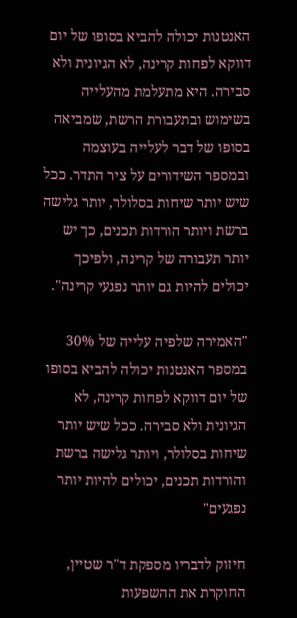האנטנות יכולה להביא בסופו של יום דווקא לפחות קרינה, לא הגיונית ולא סבירה. היא מתעלמת מהעלייה בשימוש ובתעבורת הרשת, שמביאה בסופו של דבר לעלייה בעוצמה ובמספר השידורים על ציר התדר. ככל שיש יותר שיחות בסלולר, יותר גלישה ברשת ויותר הורדות תכנים, כך יש יותר תעבורה של קרינה, ולפיכך יכולים להיות גם יותר נפגעי קרינה".

"האמירה שלפיה עלייה של 30% במספר האנטנות יכולה להביא בסופו של יום דווקא לפחות קרינה, לא הגיונית ולא סבירה. ככל שיש יותר שיחות בסלולר, ויותר גלישה ברשת והורדות תכנים, יכולים להיות יותר נפגעים"

חיזוק לדבריו מספקת ד"ר שטיין, החוקרת את ההשפעות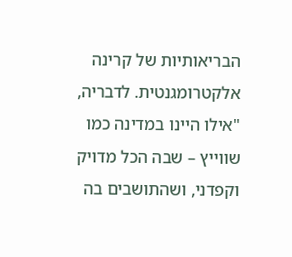הבריאותיות של קרינה אלקטרומגנטית. לדבריה, "אילו היינו במדינה כמו שווייץ – שבה הכל מדויק וקפדני, ושהתושבים בה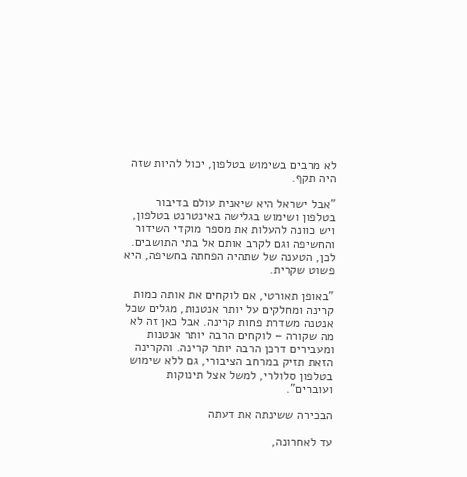לא מרבים בשימוש בטלפון, יכול להיות שזה היה תקף.

"אבל ישראל היא שיאנית עולם בדיבור בטלפון ושימוש בגלישה באינטרנט בטלפון, ויש כוונה להעלות את מספר מוקדי השידור והחשיפה וגם לקרב אותם אל בתי התושבים. לכן, הטענה של שתהיה הפחתה בחשיפה, היא פשוט שקרית.

"באופן תאורטי, אם לוקחים את אותה כמות קרינה ומחלקים על יותר אנטנות, מגלים שכל אנטנה משדרת פחות קרינה. אבל כאן זה לא מה שקורה – לוקחים הרבה יותר אנטנות ומעבירים דרכן הרבה יותר קרינה. והקרינה הזאת תזיק במרחב הציבורי, גם ללא שימוש בטלפון סלולרי, למשל אצל תינוקות ועוברים".

הבכירה ששינתה את דעתה

עד לאחרונה,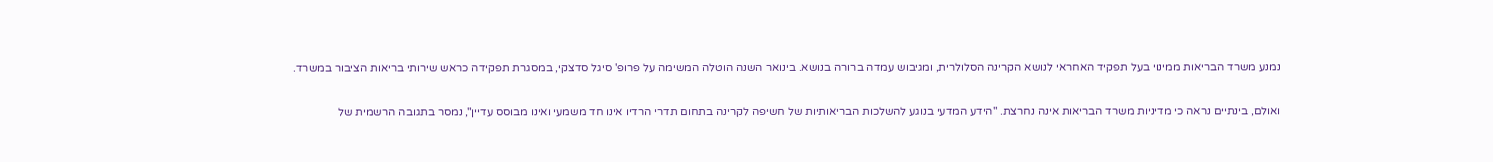נמנע משרד הבריאות ממינוי בעל תפקיד האחראי לנושא הקרינה הסלולרית, ומגיבוש עמדה ברורה בנושא. בינואר השנה הוטלה המשימה על פרופ' סיגל סדצקי, במסגרת תפקידה כראש שירותי בריאות הציבור במשרד.

ואולם, בינתיים נראה כי מדיניות משרד הבריאות אינה נחרצת. "הידע המדעי בנוגע להשלכות הבריאותיות של חשיפה לקרינה בתחום תדרי הרדיו אינו חד משמעי ואינו מבוסס עדיין", נמסר בתגובה הרשמית של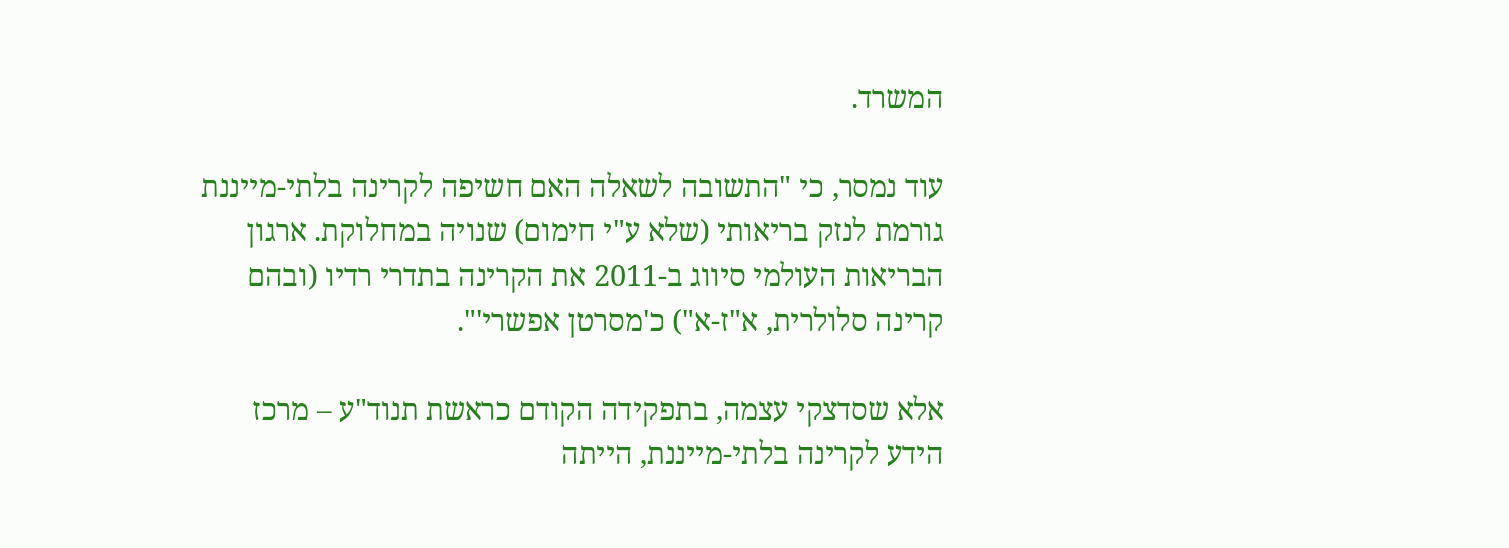המשרד.

עוד נמסר, כי "התשובה לשאלה האם חשיפה לקרינה בלתי-מייננת גורמת לנזק בריאותי (שלא ע"י חימום) שנויה במחלוקת. ארגון הבריאות העולמי סיווג ב-2011 את הקרינה בתדרי רדיו (ובהם קרינה סלולרית, א"ז-א") כ'מסרטן אפשרי'".

אלא שסדצקי עצמה, בתפקידה הקודם כראשת תנוד"ע – מרכז הידע לקרינה בלתי-מייננת, הייתה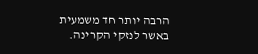הרבה יותר חד משמעית באשר לנזקי הקרינה.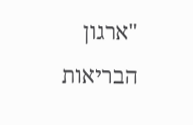"ארגון הבריאות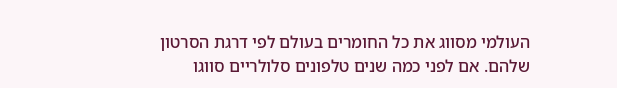העולמי מסווג את כל החומרים בעולם לפי דרגת הסרטון שלהם. אם לפני כמה שנים טלפונים סלולריים סווגו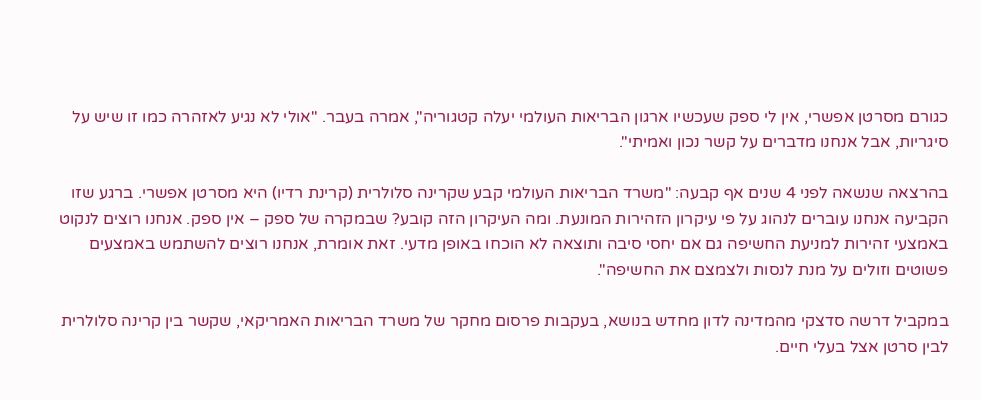כגורם מסרטן אפשרי, אין לי ספק שעכשיו ארגון הבריאות העולמי יעלה קטגוריה", אמרה בעבר. "אולי לא נגיע לאזהרה כמו זו שיש על סיגריות, אבל אנחנו מדברים על קשר נכון ואמיתי".

בהרצאה שנשאה לפני 4 שנים אף קבעה: "משרד הבריאות העולמי קבע שקרינה סלולרית (קרינת רדיו) היא מסרטן אפשרי. ברגע שזו הקביעה אנחנו עוברים לנהוג על פי עיקרון הזהירות המונעת. ומה העיקרון הזה קובע? שבמקרה של ספק – אין ספק. אנחנו רוצים לנקוט באמצעי זהירות למניעת החשיפה גם אם יחסי סיבה ותוצאה לא הוכחו באופן מדעי. זאת אומרת, אנחנו רוצים להשתמש באמצעים פשוטים וזולים על מנת לנסות ולצמצם את החשיפה".

במקביל דרשה סדצקי מהמדינה לדון מחדש בנושא, בעקבות פרסום מחקר של משרד הבריאות האמריקאי, שקשר בין קרינה סלולרית לבין סרטן אצל בעלי חיים.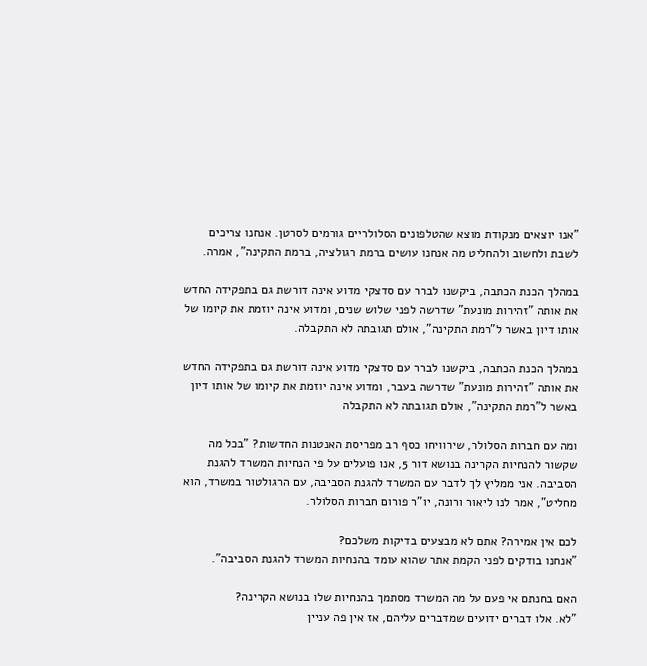"אנו יוצאים מנקודת מוצא שהטלפונים הסלולריים גורמים לסרטן. אנחנו צריכים לשבת ולחשוב ולהחליט מה אנחנו עושים ברמת רגולציה, ברמת התקינה", אמרה.

במהלך הכנת הכתבה, ביקשנו לברר עם סדצקי מדוע אינה דורשת גם בתפקידה החדש את אותה "זהירות מונעת" שדרשה לפני שלוש שנים, ומדוע אינה יוזמת את קיומו של אותו דיון באשר ל"רמת התקינה", אולם תגובתה לא התקבלה.

במהלך הכנת הכתבה, ביקשנו לברר עם סדצקי מדוע אינה דורשת גם בתפקידה החדש את אותה "זהירות מונעת" שדרשה בעבר, ומדוע אינה יוזמת את קיומו של אותו דיון באשר ל"רמת התקינה", אולם תגובתה לא התקבלה

ומה עם חברות הסלולר, שירוויחו כסף רב מפריסת האנטנות החדשות? "בכל מה שקשור להנחיות הקרינה בנושא דור 5, אנו פועלים על פי הנחיות המשרד להגנת הסביבה. אני ממליץ לך לדבר עם המשרד להגנת הסביבה, עם הרגולטור במשרד, הוא מחליט", אמר לנו ליאור ורונה, יו"ר פורום חברות הסלולר.

לכם אין אמירה? אתם לא מבצעים בדיקות משלכם?
"אנחנו בודקים לפני הקמת אתר שהוא עומד בהנחיות המשרד להגנת הסביבה".

האם בחנתם אי פעם על מה המשרד מסתמך בהנחיות שלו בנושא הקרינה?
"לא. אלו דברים ידועים שמדברים עליהם, אז אין פה עניין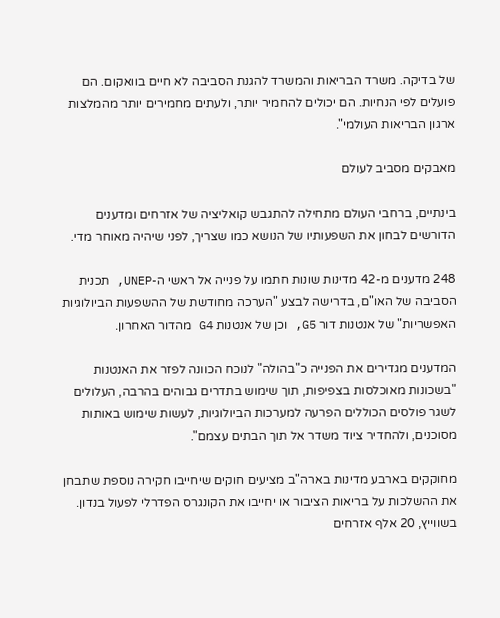של בדיקה. משרד הבריאות והמשרד להגנת הסביבה לא חיים בוואקום. הם פועלים לפי הנחיות. הם יכולים להחמיר יותר, ולעתים מחמירים יותר מהמלצות ארגון הבריאות העולמי".

מאבקים מסביב לעולם

בינתיים, ברחבי העולם מתחילה להתגבש קואליציה של אזרחים ומדענים הדורשים לבחון את השפעותיו של הנושא כמו שצריך, לפני שיהיה מאוחר מדי.

248 מדענים מ-42 מדינות שונות חתמו על פנייה אל ראשי ה-UNEP, תכנית הסביבה של האו"ם, בדרישה לבצע "הערכה מחודשת של ההשפעות הביולוגיות האפשריות" של אנטנות דור G5, וכן של אנטנות G4 מהדור האחרון.

המדענים מגדירים את הפנייה כ"בהולה" לנוכח הכוונה לפזר את האנטנות "בשכונות מאוכלסות בצפיפות, תוך שימוש בתדרים גבוהים בהרבה, העלולים לשגר פולסים הכוללים הפרעה למערכות הביולוגיות, לעשות שימוש באותות מסוכנים, ולהחדיר ציוד משדר אל תוך הבתים עצמם".

מחוקקים בארבע מדינות בארה"ב מציעים חוקים שיחייבו חקירה נוספת שתבחן את ההשלכות על בריאות הציבור או יחייבו את הקונגרס הפדרלי לפעול בנדון. בשווייץ, 20 אלף אזרחים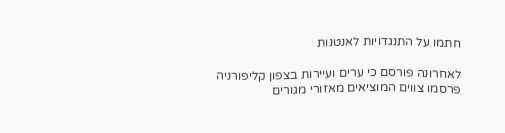חתמו על התנגדויות לאנטנות

לאחרונה פורסם כי ערים ועיירות בצפון קליפורניה פרסמו צווים המוציאים מאזורי מגורים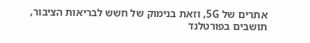אתרים של 5G, וזאת בנימוק של חשש לבריאות הציבור, תושבים בפורטלנד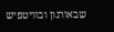שבאורגון ובוויטפיש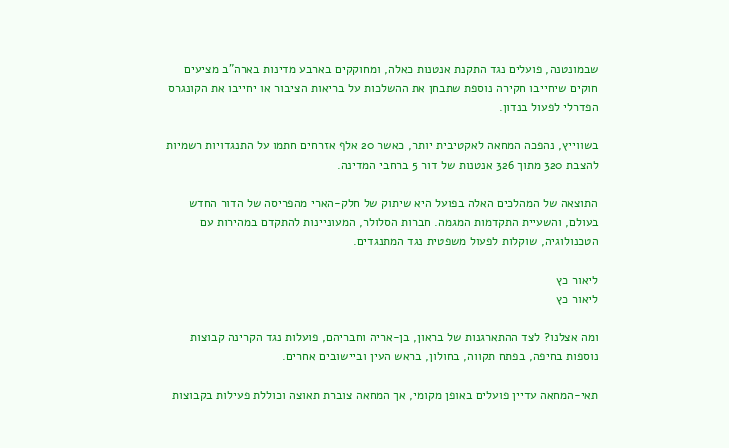שבמונטנה, פועלים נגד התקנת אנטנות כאלה, ומחוקקים בארבע מדינות בארה"ב מציעים חוקים שיחייבו חקירה נוספת שתבחן את ההשלכות על בריאות הציבור או יחייבו את הקונגרס הפדרלי לפעול בנדון.

בשווייץ, נהפכה המחאה לאקטיבית יותר, כאשר 20 אלף אזרחים חתמו על התנגדויות רשמיות להצבת 320 מתוך 326 אנטנות של דור 5 ברחבי המדינה.

התוצאה של המהלכים האלה בפועל היא שיתוק של חלק-הארי מהפריסה של הדור החדש בעולם, והשעיית התקדמות המגמה. חברות הסלולר, המעוניינות להתקדם במהירות עם הטכנולוגיה, שוקלות לפעול משפטית נגד המתנגדים.

ליאור כץ
ליאור כץ

ומה אצלנו? לצד ההתארגנות של בראון, בן-אריה וחבריהם, פועלות נגד הקרינה קבוצות נוספות בחיפה, בפתח תקווה, בחולון, בראש העין וביישובים אחרים.

תאי-המחאה עדיין פועלים באופן מקומי, אך המחאה צוברת תאוצה וכוללת פעילות בקבוצות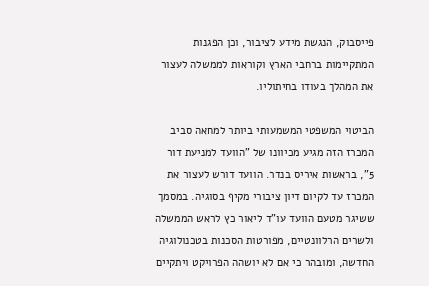פייסבוק, הנגשת מידע לציבור, וכן הפגנות המתקיימות ברחבי הארץ וקוראות לממשלה לעצור את המהלך בעודו בחיתוליו.

הביטוי המשפטי המשמעותי ביותר למחאה סביב המכרז הזה מגיע מכיוונו של "הוועד למניעת דור 5", בראשות איריס בנדר. הוועד דורש לעצור את המכרז עד לקיום דיון ציבורי מקיף בסוגיה. במסמך ששיגר מטעם הוועד עו"ד ליאור כץ לראש הממשלה ולשרים הרלוונטיים, מפורטות הסכנות בטכנולוגיה החדשה, ומובהר כי אם לא יושהה הפרויקט ויתקיים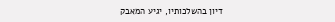דיון בהשלכותיו, יגיע המאבק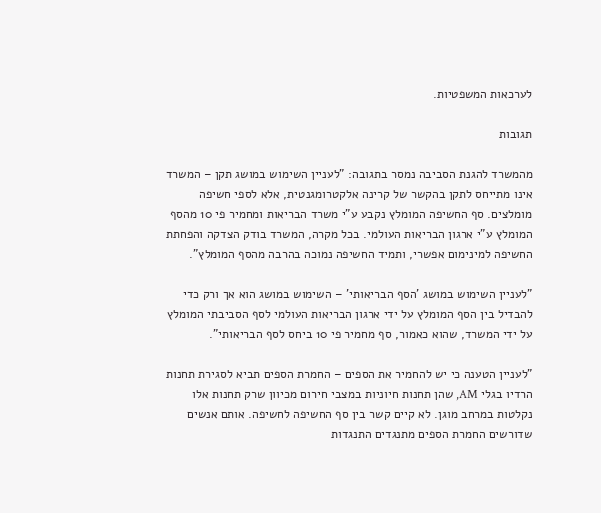לערכאות המשפטיות.

תגובות

מהמשרד להגנת הסביבה נמסר בתגובה: "לעניין השימוש במושג תקן – המשרד אינו מתייחס לתקן בהקשר של קרינה אלקטרומגנטית, אלא לספי חשיפה מומלצים. סף החשיפה המומלץ נקבע ע"י משרד הבריאות ומחמיר פי 10 מהסף המומלץ ע"י ארגון הבריאות העולמי. בכל מקרה, המשרד בודק הצדקה והפחתת החשיפה למינימום אפשרי, ותמיד החשיפה נמוכה בהרבה מהסף המומלץ".

"לעניין השימוש במושג 'הסף הבריאותי' – השימוש במושג הוא אך ורק כדי להבדיל בין הסף המומלץ על ידי ארגון הבריאות העולמי לסף הסביבתי המומלץ על ידי המשרד, שהוא כאמור, סף מחמיר פי 10 ביחס לסף הבריאותי".

"לעניין הטענה כי יש להחמיר את הספים – החמרת הספים תביא לסגירת תחנות הרדיו בגלי AM, שהן תחנות חיוניות במצבי חירום מכיוון שרק תחנות אלו נקלטות במרחב מוגן. לא קיים קשר בין סף החשיפה לחשיפה. אותם אנשים שדורשים החמרת הספים מתנגדים התנגדות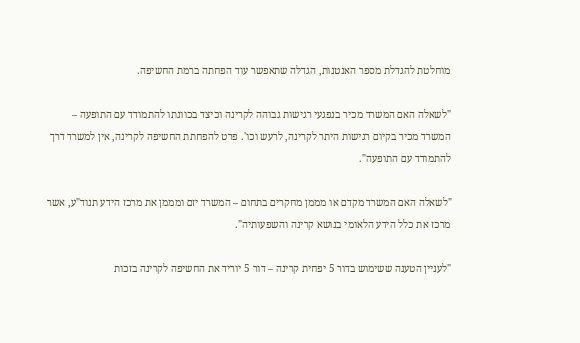מוחלטת להגדלת מספר האנטנות, הגדלה שתאפשר עוד הפחתה ברמת החשיפה.

"לשאלה האם המשרד מכיר בנפגעי רגישות גבוהה לקרינה וכיצד בכוונתו להתמודד עם התופעה – המשרד מכיר בקיום רגישות היתר לקרינה, לרעש וכו'. פרט להפחתת החשיפה לקרינה, אין למשרד דרך להתמודד עם התופעה".

"לשאלה האם המשרד מקדם או מממן מחקרים בתחום – המשרד יזם ומממן את מרכז הידע תנוד"ע, אשר מרכז את כלל הידע הלאומי בנושא קרינה והשפעותיה".

"לעניין הטענה ששימוש בדור 5 יפחית קרינה – דור 5 יוריד את החשיפה לקרינה בזכות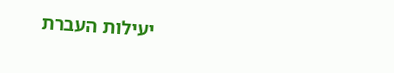יעילות העברת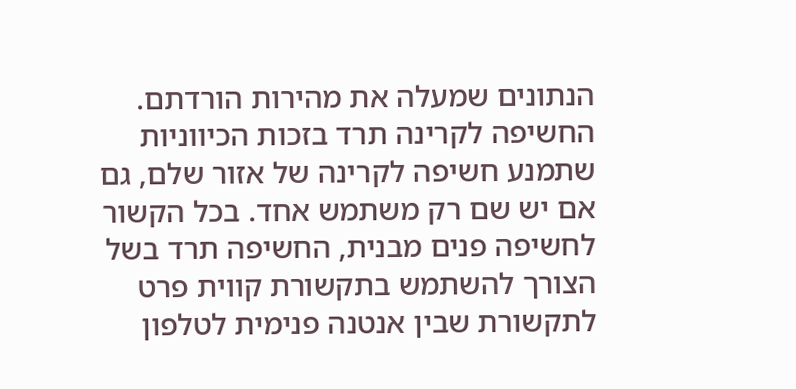הנתונים שמעלה את מהירות הורדתם. החשיפה לקרינה תרד בזכות הכיווניות שתמנע חשיפה לקרינה של אזור שלם, גם אם יש שם רק משתמש אחד. בכל הקשור לחשיפה פנים מבנית, החשיפה תרד בשל הצורך להשתמש בתקשורת קווית פרט לתקשורת שבין אנטנה פנימית לטלפון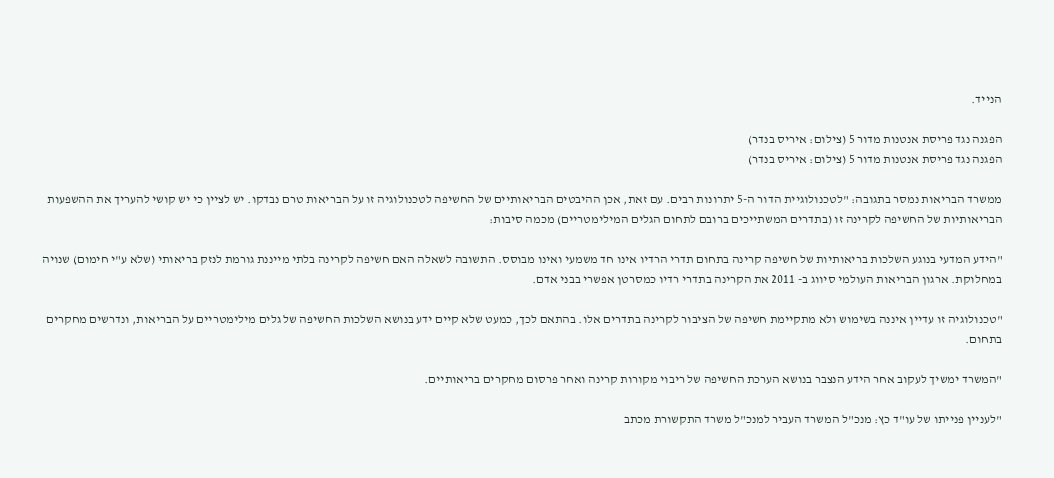הנייד.

הפגנה נגד פריסת אנטנות מדור 5 (צילום: איריס בנדר)
הפגנה נגד פריסת אנטנות מדור 5 (צילום: איריס בנדר)

ממשרד הבריאות נמסר בתגובה: "לטכנולוגיית הדור ה-5 יתרונות רבים. עם זאת, אכן ההיבטים הבריאותיים של החשיפה לטכנולוגיה זו על הבריאות טרם נבדקו. יש לציין כי יש קושי להעריך את ההשפעות הבריאותיות של החשיפה לקרינה זו (בתדרים המשתייכים ברובם לתחום הגלים המילימטריים) מכמה סיבות:

"הידע המדעי בנוגע השלכות בריאותיות של חשיפה קרינה בתחום תדרי הרדיו אינו חד משמעי ואינו מבוסס. התשובה לשאלה האם חשיפה לקרינה בלתי מייננת גורמת לנזק בריאותי (שלא ע"י חימום) שנויה במחלוקת. ארגון הבריאות העולמי סיווג ב- 2011 את הקרינה בתדרי רדיו כמסרטן אפשרי בבני אדם.

"טכנולוגיה זו עדיין איננה בשימוש ולא מתקיימת חשיפה של הציבור לקרינה בתדרים אלו. בהתאם לכך, כמעט שלא קיים ידע בנושא השלכות החשיפה של גלים מילימטריים על הבריאות, ונדרשים מחקרים בתחום.

"המשרד ימשיך לעקוב אחר הידע הנצבר בנושא הערכת החשיפה של ריבוי מקורות קרינה ואחר פרסום מחקרים בריאותיים.

"לעניין פנייתו של עו"ד כץ: מנכ"ל המשרד העביר למנכ"ל משרד התקשורת מכתב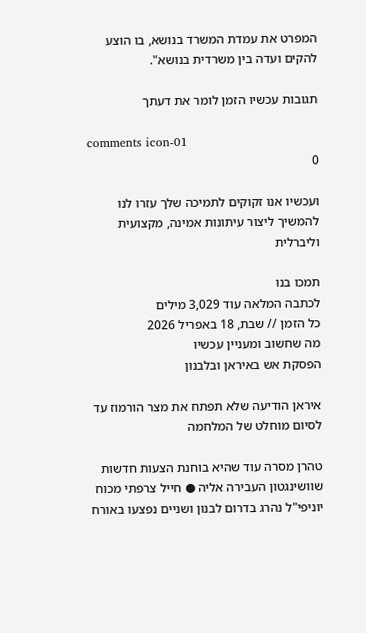המפרט את עמדת המשרד בנושא, בו הוצע להקים ועדה בין משרדית בנושא".

תגובות עכשיו הזמן לומר את דעתך

comments icon-01
0

ועכשיו אנו זקוקים לתמיכה שלך עזרו לנו להמשיך ליצור עיתונות אמינה, מקצועית וליברלית

תמכו בנו
לכתבה המלאה עוד 3,029 מילים
כל הזמן // שבת, 18 באפריל 2026
מה שחשוב ומעניין עכשיו
הפסקת אש באיראן ובלבנון

איראן הודיעה שלא תפתח את מצר הורמוז עד לסיום מוחלט של המלחמה

טהרן מסרה עוד שהיא בוחנת הצעות חדשות שוושינגטון העבירה אליה ● חייל צרפתי מכוח יוניפי"ל נהרג בדרום לבנון ושניים נפצעו באורח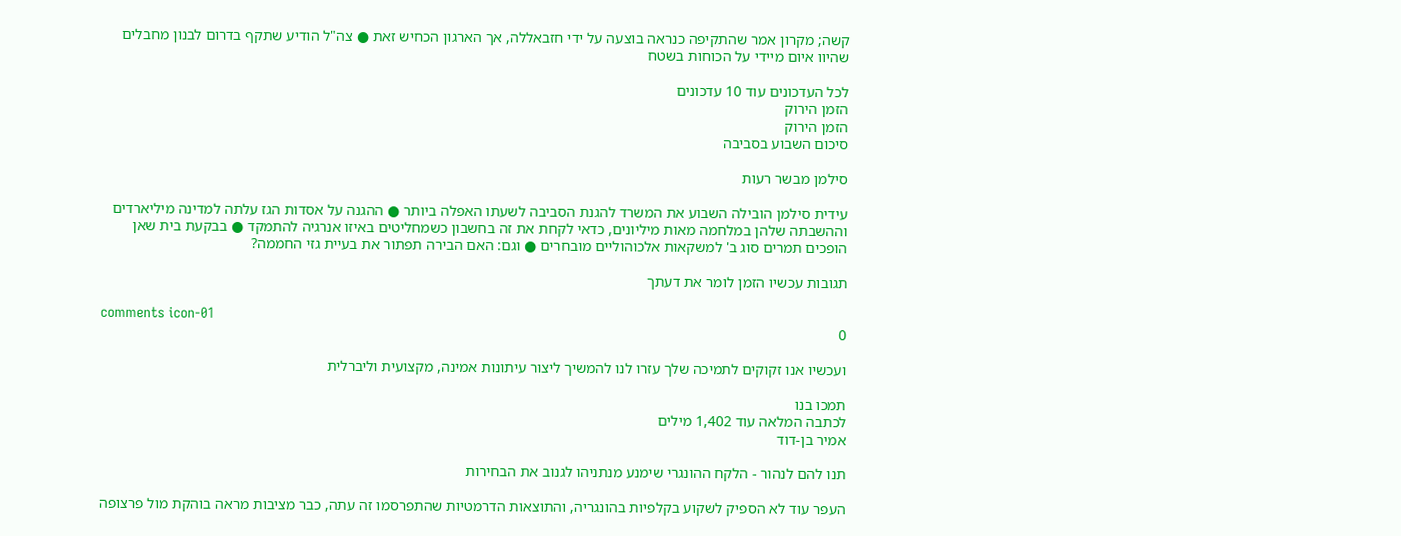קשה; מקרון אמר שהתקיפה כנראה בוצעה על ידי חזבאללה, אך הארגון הכחיש זאת ● צה"ל הודיע שתקף בדרום לבנון מחבלים שהיוו איום מיידי על הכוחות בשטח

לכל העדכונים עוד 10 עדכונים
הזמן הירוק
הזמן הירוק
סיכום השבוע בסביבה

סילמן מבשר רעות

עידית סילמן הובילה השבוע את המשרד להגנת הסביבה לשעתו האפלה ביותר ● ההגנה על אסדות הגז עלתה למדינה מיליארדים וההשבתה שלהן במלחמה מאות מיליונים, כדאי לקחת את זה בחשבון כשמחליטים באיזו אנרגיה להתמקד ● בבקעת בית שאן הופכים תמרים סוג ב' למשקאות אלכוהוליים מובחרים ● וגם: האם הבירה תפתור את בעיית גזי החממה?

תגובות עכשיו הזמן לומר את דעתך

comments icon-01
0

ועכשיו אנו זקוקים לתמיכה שלך עזרו לנו להמשיך ליצור עיתונות אמינה, מקצועית וליברלית

תמכו בנו
לכתבה המלאה עוד 1,402 מילים
אמיר בן-דוד

תנו להם לנהור - הלקח ההונגרי שימנע מנתניהו לגנוב את הבחירות

העפר עוד לא הספיק לשקוע בקלפיות בהונגריה, והתוצאות הדרמטיות שהתפרסמו זה עתה, כבר מציבות מראה בוהקת מול פרצופה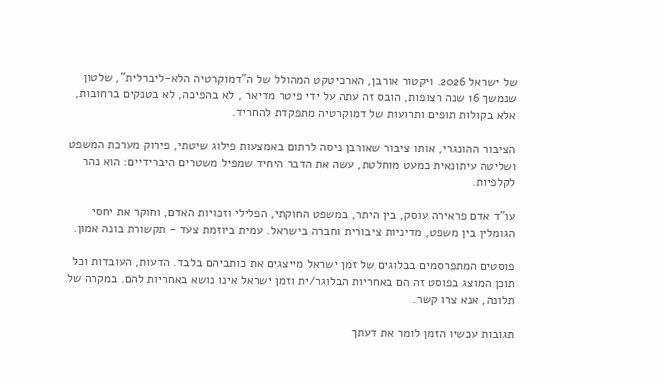של ישראל 2026. ויקטור אורבן, הארכיטקט המהולל של ה"דמוקרטיה הלא-ליברלית", שלטון שנמשך 16 שנה רצופות, הובס זה עתה על ידי פיטר מדיאר , לא בהפיכה, לא בטנקים ברחובות, אלא בקולות תופים ותרועות של דמוקרטיה מתפקדת להחריד.

הציבור ההונגרי, אותו ציבור שאורבן ניסה לרתום באמצעות פילוג שיטתי, פירוק מערכת המשפט ושליטה עיתונאית כמעט מוחלטת, עשה את הדבר היחיד שמפיל משטרים היברידיים: הוא נהר לקלפיות.

עו"ד אדם פראירה עוסק, בין היתר, במשפט החוקתי, הפלילי וזכויות האדם, וחוקר את יחסי הגומלין בין משפט, מדיניות ציבורית וחברה בישראל. עמית ביוזמת צעד - תקשורת בונה אמון.

פוסטים המתפרסמים בבלוגים של זמן ישראל מייצגים את כותביהם בלבד. הדעות, העובדות וכל תוכן המוצג בפוסט זה הם באחריות הבלוגר/ית וזמן ישראל אינו נושא באחריות להם. במקרה של תלונה, אנא צרו קשר.

תגובות עכשיו הזמן לומר את דעתך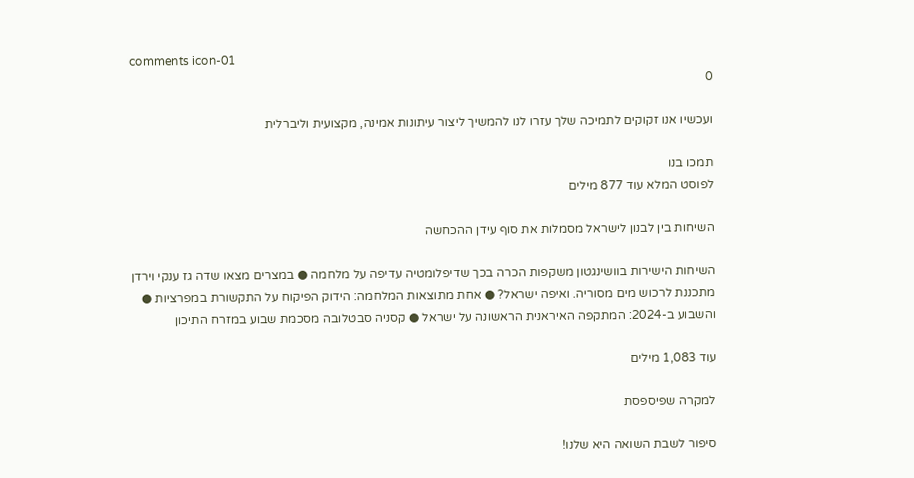comments icon-01
0

ועכשיו אנו זקוקים לתמיכה שלך עזרו לנו להמשיך ליצור עיתונות אמינה, מקצועית וליברלית

תמכו בנו
לפוסט המלא עוד 877 מילים

השיחות בין לבנון לישראל מסמלות את סוף עידן ההכחשה

השיחות הישירות בוושינגטון משקפות הכרה בכך שדיפלומטיה עדיפה על מלחמה ● במצרים מצאו שדה גז ענקי וירדן מתכננת לרכוש מים מסוריה. ואיפה ישראל? ● אחת מתוצאות המלחמה: הידוק הפיקוח על התקשורת במפרציות ● והשבוע ב-2024: המתקפה האיראנית הראשונה על ישראל ● קסניה סבטלובה מסכמת שבוע במזרח התיכון

עוד 1,083 מילים

למקרה שפיספסת

סיפור לשבת השואה היא שלנו!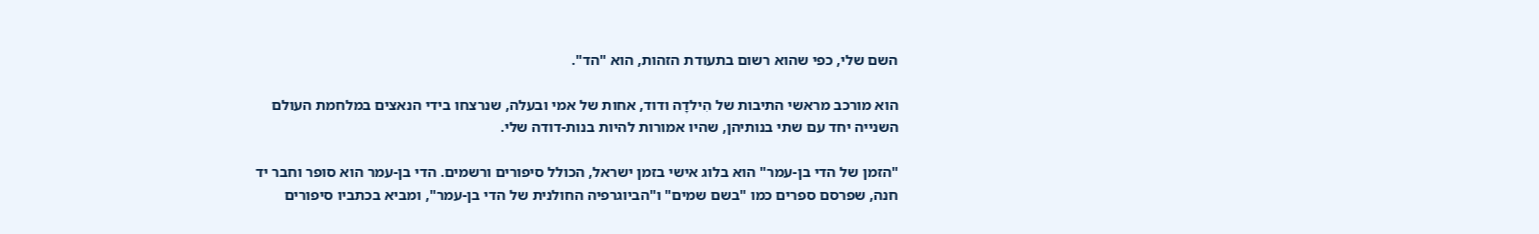השם שלי, כפי שהוא רשום בתעודת הזהות, הוא "הד".

הוא מורכב מראשי התיבות של הִילדָה ודוד, אחות של אמי ובעלה, שנרצחו בידי הנאצים במלחמת העולם השנייה יחד עם שתי בנותיהן, שהיו אמורות להיות בנות-דודה שלי.

"הזמן של הדי בן-עמר" הוא בלוג אישי בזמן ישראל, הכולל סיפורים ורשמים. הדי בן-עמר הוא סופר וחבר יד חנה, שפרסם ספרים כמו "בשם שמים" ו"הביוגרפיה החולנית של הדי בן-עמר", ומביא בכתביו סיפורים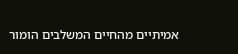אמיתיים מהחיים המשלבים הומור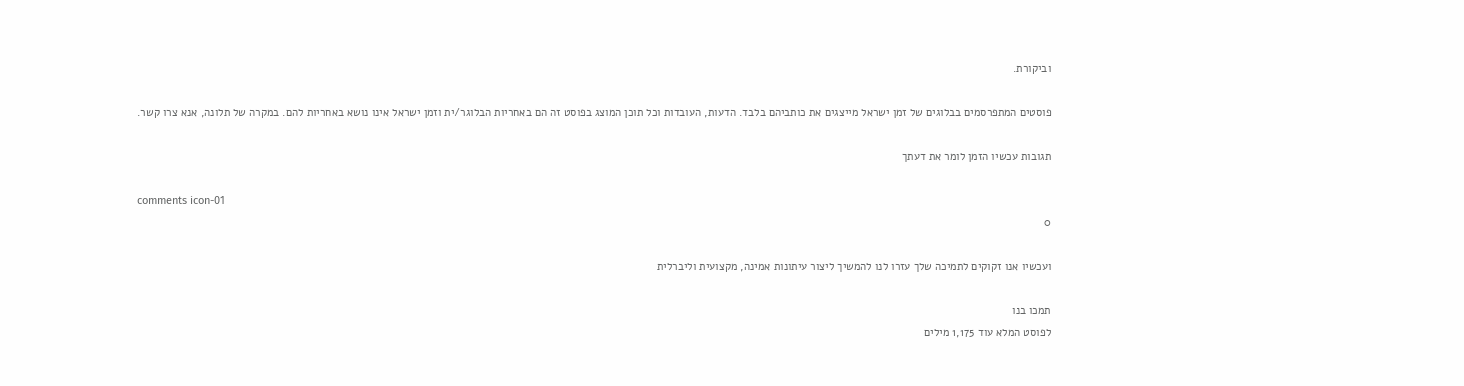וביקורת.

פוסטים המתפרסמים בבלוגים של זמן ישראל מייצגים את כותביהם בלבד. הדעות, העובדות וכל תוכן המוצג בפוסט זה הם באחריות הבלוגר/ית וזמן ישראל אינו נושא באחריות להם. במקרה של תלונה, אנא צרו קשר.

תגובות עכשיו הזמן לומר את דעתך

comments icon-01
0

ועכשיו אנו זקוקים לתמיכה שלך עזרו לנו להמשיך ליצור עיתונות אמינה, מקצועית וליברלית

תמכו בנו
לפוסט המלא עוד 1,175 מילים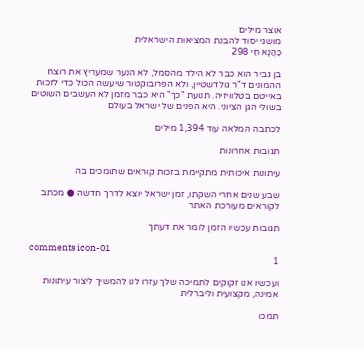אוצר מילים
מושגי יסוד להבנת המציאות הישראלית
כַּהֲנָא חַי 298

בן גביר הוא כבר לא הילד מהסמל, לא הנער שמעריץ את רוצח ההמונים ד"ר גולדשטיין, ולא הפרובוקטור שיעשה הכול כדי לזכות באייטם בטלוויזיה. תנועת "כך" היא כבר מזמן לא העשבים השוטים בשולי הגן הציוני. היא הפנים של ישראל בעולם

לכתבה המלאה עוד 1,394 מילים

תגובות אחרונות

עיתונות איכותית מתקיימת בזכות קוראים שתומכים בה

שבע שנים אחרי השקתו, זמן ישראל יוצא לדרך חדשה ● מכתב לקוראים מעורכת האתר

תגובות עכשיו הזמן לומר את דעתך

comments icon-01
1

ועכשיו אנו זקוקים לתמיכה שלך עזרו לנו להמשיך ליצור עיתונות אמינה, מקצועית וליברלית

תמכו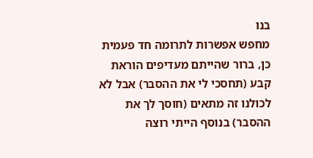בנו
מחפש אפשרות לתרומה חד פעמית כן, ברור שהייתם מעדיפים הוראת קבע (תחסכי לי את ההסבר) אבל לא לכולנו זה מתאים (חוסך לך את ההסבר) בנוסף הייתי רוצה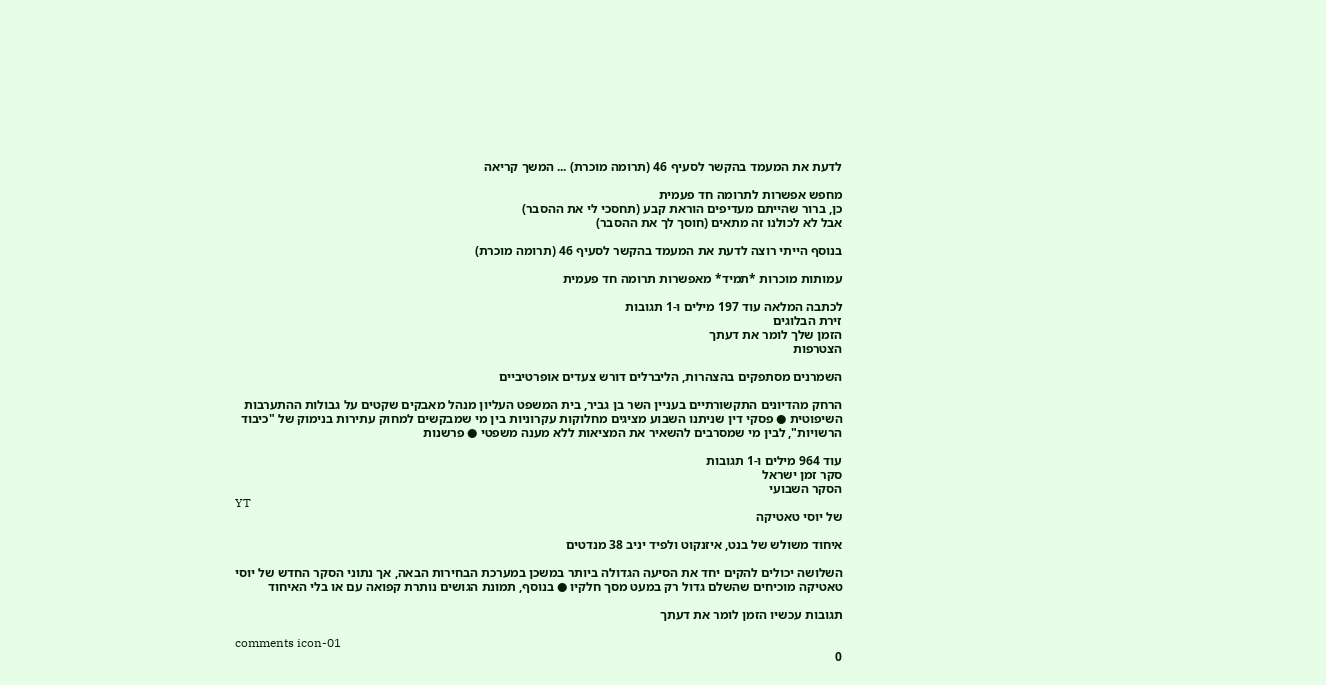לדעת את המעמד בהקשר לסעיף 46 (תרומה מוכרת) ... המשך קריאה

מחפש אפשרות לתרומה חד פעמית
כן, ברור שהייתם מעדיפים הוראת קבע (תחסכי לי את ההסבר)
אבל לא לכולנו זה מתאים (חוסך לך את ההסבר)

בנוסף הייתי רוצה לדעת את המעמד בהקשר לסעיף 46 (תרומה מוכרת)

עמותות מוכרות *תמיד* מאפשרות תרומה חד פעמית

לכתבה המלאה עוד 197 מילים ו-1 תגובות
זירת הבלוגים
הזמן שלך לומר את דעתך
הצטרפות

השמרנים מסתפקים בהצהרות, הליברלים דורש צעדים אופרטיביים

הרחק מהדיונים התקשורתיים בעניין השר בן גביר, בית המשפט העליון מנהל מאבקים שקטים על גבולות ההתערבות השיפוטית ● פסקי דין שניתנו השבוע מציגים מחלוקות עקרוניות בין מי שמבקשים למחוק עתירות בנימוק של "כיבוד הרשויות", לבין מי שמסרבים להשאיר את המציאות ללא מענה משפטי ● פרשנות

עוד 964 מילים ו-1 תגובות
סקר זמן ישראל
הסקר השבועי
YT
של יוסי טאטיקה

איחוד משולש של בנט, איזנקוט ולפיד יניב 38 מנדטים

השלושה יכולים להקים יחד את הסיעה הגדולה ביותר במשכן במערכת הבחירות הבאה, אך נתוני הסקר החדש של יוסי טאטיקה מוכיחים שהשלם גדול רק במעט מסך חלקיו ● בנוסף, תמונת הגושים נותרת קפואה עם או בלי האיחוד

תגובות עכשיו הזמן לומר את דעתך

comments icon-01
0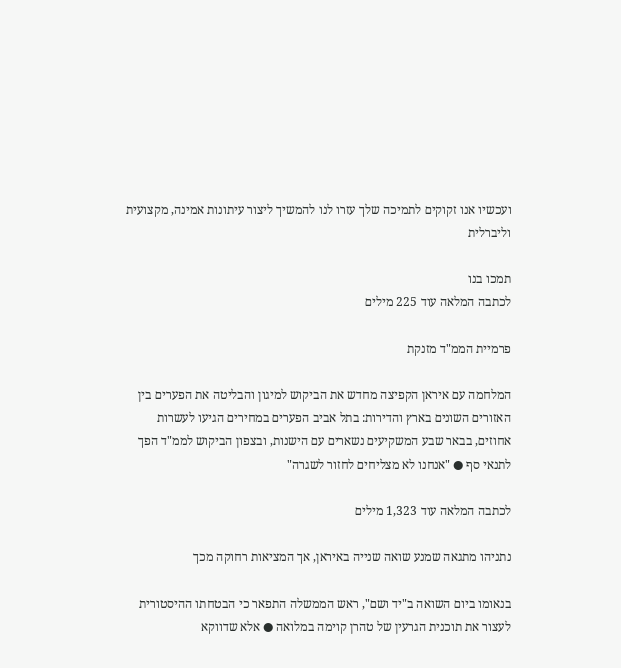ועכשיו אנו זקוקים לתמיכה שלך עזרו לנו להמשיך ליצור עיתונות אמינה, מקצועית וליברלית

תמכו בנו
לכתבה המלאה עוד 225 מילים

פרמיית הממ"ד מזנקת

המלחמה עם איראן הקפיצה מחדש את הביקוש למיגון והבליטה את הפערים בין האזורים השונים בארץ והדירות: בתל אביב הפערים במחירים הגיעו לעשרות אחוזים, בבאר שבע המשקיעים נשארים עם הישנות, ובצפון הביקוש לממ"ד הפך לתנאי סף ● "אנחנו לא מצליחים לחזור לשגרה"

לכתבה המלאה עוד 1,323 מילים

נתניהו מתגאה שמנע שואה שנייה באיראן, אך המציאות רחוקה מכך

בנאומו ביום השואה ב"יד ושם", ראש הממשלה התפאר כי הבטחתו ההיסטורית לעצור את תוכנית הגרעין של טהרן קוימה במלואה ● אלא שדווקא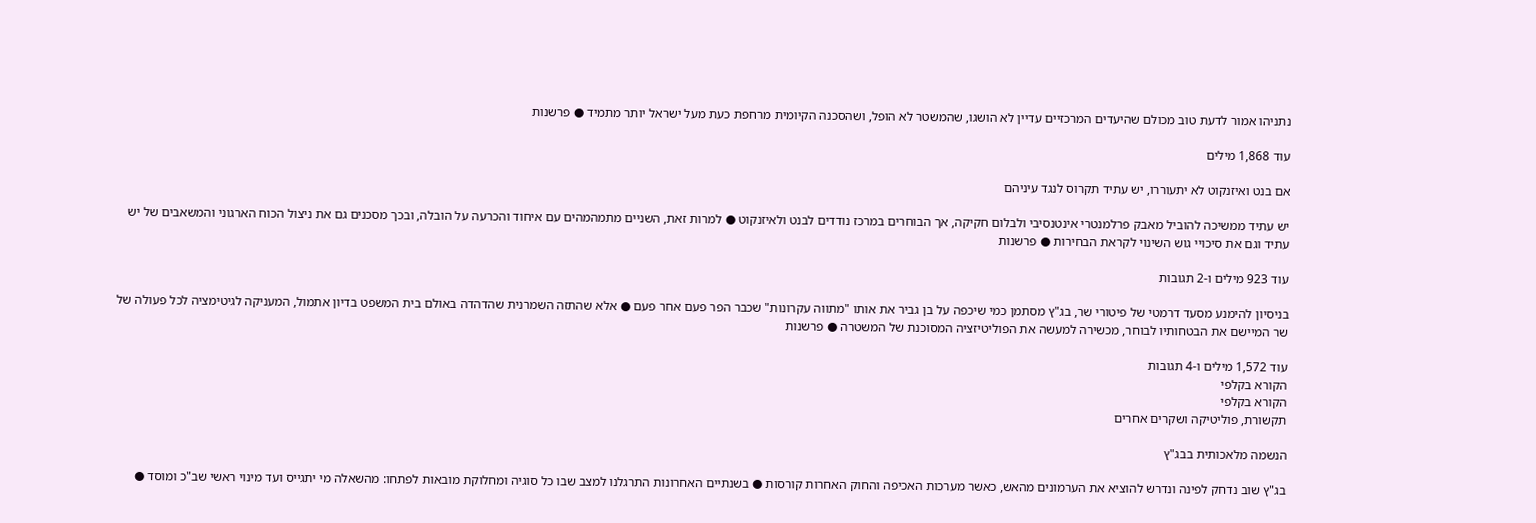נתניהו אמור לדעת טוב מכולם שהיעדים המרכזיים עדיין לא הושגו, שהמשטר לא הופל, ושהסכנה הקיומית מרחפת כעת מעל ישראל יותר מתמיד ● פרשנות

עוד 1,868 מילים

אם בנט ואיזנקוט לא יתעוררו, יש עתיד תקרוס לנגד עיניהם

יש עתיד ממשיכה להוביל מאבק פרלמנטרי אינטנסיבי ולבלום חקיקה, אך הבוחרים במרכז נודדים לבנט ולאיזנקוט ● למרות זאת, השניים מתמהמהים עם איחוד והכרעה על הובלה, ובכך מסכנים גם את ניצול הכוח הארגוני והמשאבים של יש עתיד וגם את סיכויי גוש השינוי לקראת הבחירות ● פרשנות

עוד 923 מילים ו-2 תגובות

בניסיון להימנע מסעד דרמטי של פיטורי שר, בג"ץ מסתמן כמי שיכפה על בן גביר את אותו "מתווה עקרונות" שכבר הפר פעם אחר פעם ● אלא שהתזה השמרנית שהדהדה באולם בית המשפט בדיון אתמול, המעניקה לגיטימציה לכל פעולה של שר המיישם את הבטחותיו לבוחר, מכשירה למעשה את הפוליטיזציה המסוכנת של המשטרה ● פרשנות

עוד 1,572 מילים ו-4 תגובות
הקורא בקלפי
הקורא בקלפי
תקשורת, פוליטיקה ושקרים אחרים

הנשמה מלאכותית בבג"ץ

בג"ץ שוב נדחק לפינה ונדרש להוציא את הערמונים מהאש, כאשר מערכות האכיפה והחוק האחרות קורסות ● בשנתיים האחרונות התרגלנו למצב שבו כל סוגיה ומחלוקת מובאות לפתחו: מהשאלה מי יתגייס ועד מינוי ראשי שב"כ ומוסד ●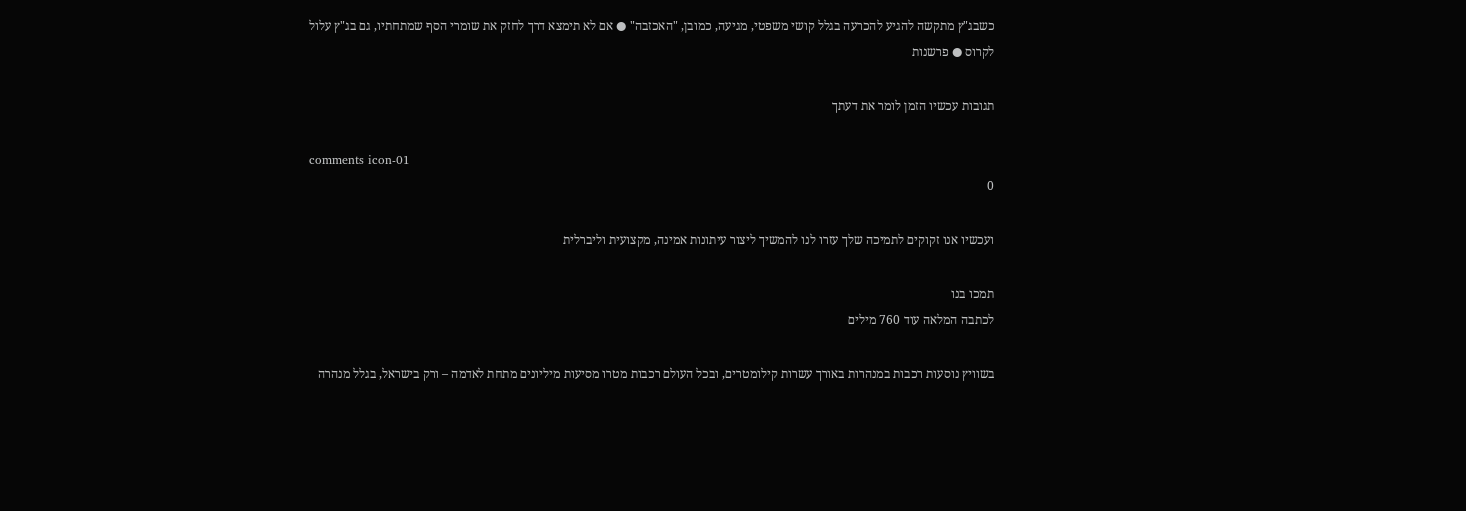כשבג"ץ מתקשה להגיע להכרעה בגלל קושי משפטי, מגיעה, כמובן, "האכזבה" ● אם לא תימצא דרך לחזק את שומרי הסף שמתחתיו, גם בג"ץ עלול לקרוס ● פרשנות

תגובות עכשיו הזמן לומר את דעתך

comments icon-01
0

ועכשיו אנו זקוקים לתמיכה שלך עזרו לנו להמשיך ליצור עיתונות אמינה, מקצועית וליברלית

תמכו בנו
לכתבה המלאה עוד 760 מילים

בשוויץ נוסעות רכבות במנהרות באורך עשרות קילומטרים, ובכל העולם רכבות מטרו מסיעות מיליונים מתחת לאדמה – ורק בישראל, בגלל מנהרה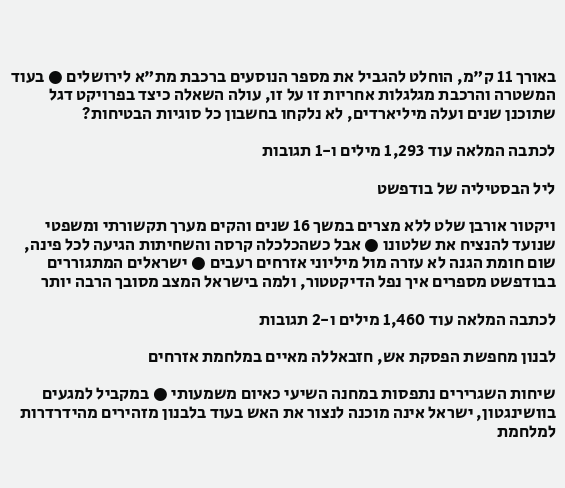באורך 11 ק"מ, הוחלט להגביל את מספר הנוסעים ברכבת מת"א לירושלים ● בעוד המשטרה והרכבת מגלגלות אחריות זו על זו, עולה השאלה כיצד בפרויקט דגל שתוכנן שנים ועלה מיליארדים, לא נלקחו בחשבון כל סוגיות הבטיחות?

לכתבה המלאה עוד 1,293 מילים ו-1 תגובות

ליל הבסטיליה של בודפשט

ויקטור אורבן שלט ללא מצרים במשך 16 שנים והקים מערך תקשורתי ומשפטי שנועד להנציח את שלטונו ● אבל כשהכלכלה קרסה והשחיתות הגיעה לכל פינה, שום חומת הגנה לא עזרה מול מיליוני אזרחים רעבים ● ישראלים המתגוררים בבודפשט מספרים איך נפל הדיקטטור, ולמה בישראל המצב מסובך הרבה יותר

לכתבה המלאה עוד 1,460 מילים ו-2 תגובות

לבנון מחפשת הפסקת אש, חזבאללה מאיים במלחמת אזרחים

שיחות השגרירים נתפסות במחנה השיעי כאיום משמעותי ● במקביל למגעים בוושינגטון, ישראל אינה מוכנה לנצור את האש בעוד בלבנון מזהירים מהידרדרות למלחמת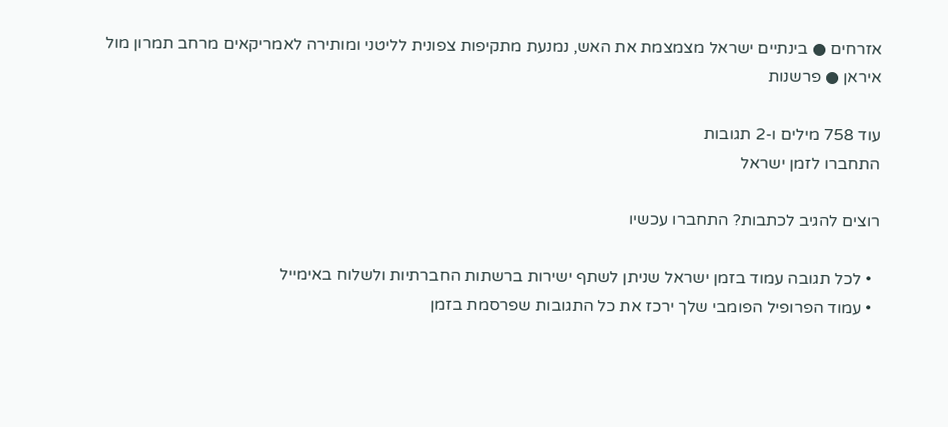אזרחים ● בינתיים ישראל מצמצמת את האש, נמנעת מתקיפות צפונית לליטני ומותירה לאמריקאים מרחב תמרון מול איראן ● פרשנות

עוד 758 מילים ו-2 תגובות
התחברו לזמן ישראל

רוצים להגיב לכתבות? התחברו עכשיו

  • לכל תגובה עמוד בזמן ישראל שניתן לשתף ישירות ברשתות החברתיות ולשלוח באימייל
  • עמוד הפרופיל הפומבי שלך ירכז את כל התגובות שפרסמת בזמן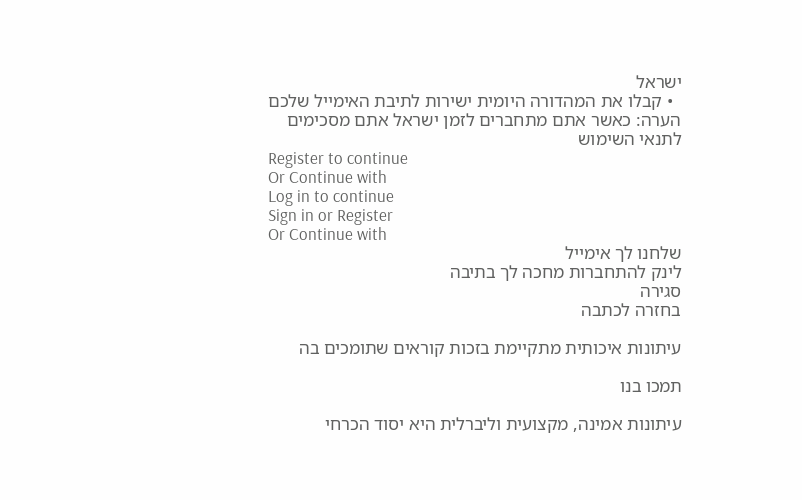ישראל
  • קבלו את המהדורה היומית ישירות לתיבת האימייל שלכם
הערה: כאשר אתם מתחברים לזמן ישראל אתם מסכימים לתנאי השימוש
Register to continue
Or Continue with
Log in to continue
Sign in or Register
Or Continue with
שלחנו לך אימייל
לינק להתחברות מחכה לך בתיבה
סגירה
בחזרה לכתבה

עיתונות איכותית מתקיימת בזכות קוראים שתומכים בה

תמכו בנו

עיתונות אמינה, מקצועית וליברלית היא יסוד הכרחי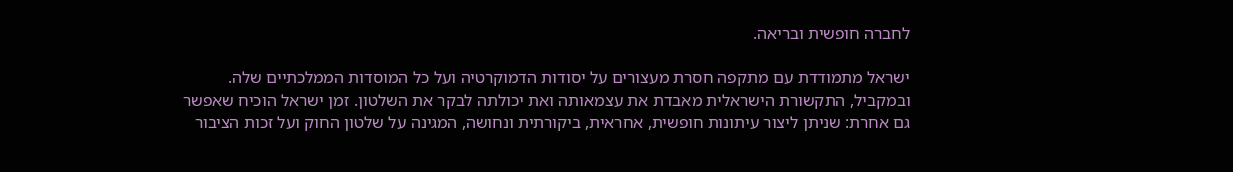לחברה חופשית ובריאה.

ישראל מתמודדת עם מתקפה חסרת מעצורים על יסודות הדמוקרטיה ועל כל המוסדות הממלכתיים שלה. ובמקביל, התקשורת הישראלית מאבדת את עצמאותה ואת יכולתה לבקר את השלטון. זמן ישראל הוכיח שאפשר גם אחרת: שניתן ליצור עיתונות חופשית, אחראית, ביקורתית ונחושה, המגינה על שלטון החוק ועל זכות הציבור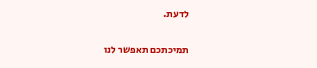לדעת.

תמיכתכם תאפשר לנו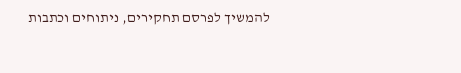להמשיך לפרסם תחקירים, ניתוחים וכתבות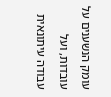עומק הנשענים על עובדות, ועל עבודה עיתונאית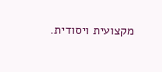מקצועית ויסודית.